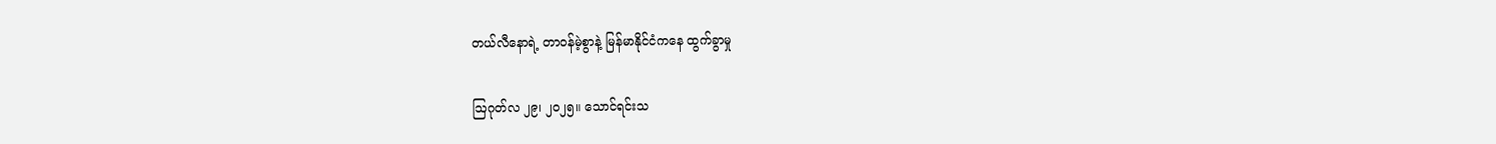တယ်လီနောရဲ့ တာဝန်မဲ့စွာနဲ့ မြန်မာနိုင်ငံကနေ ထွက်ခွာမှု

ဩဂုတ်လ ၂၉၊ ၂၀၂၅။ သောင်ရင်းသ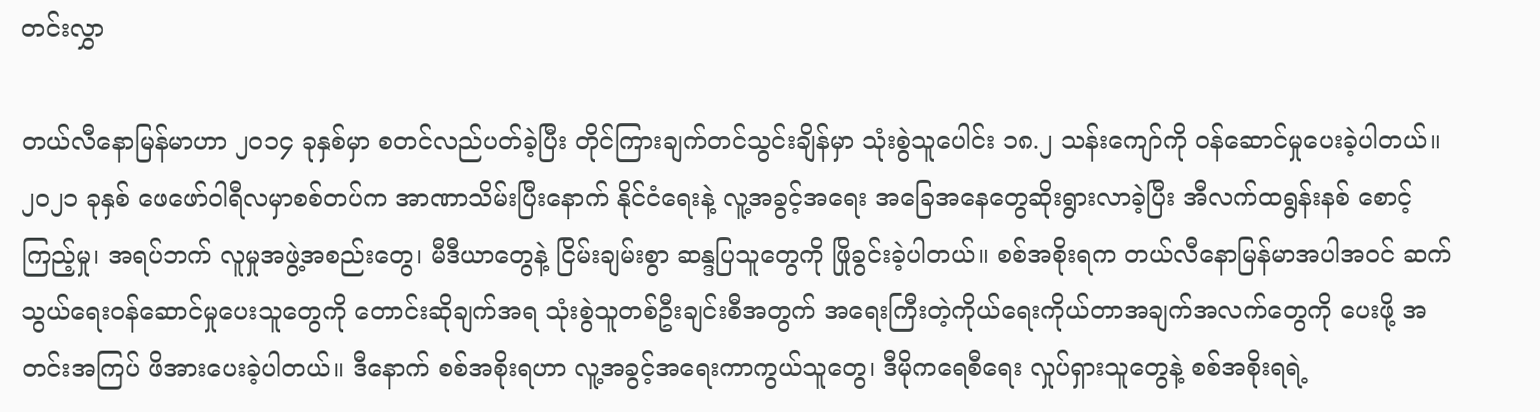တင်းလွှာ

တယ်လီနောမြန်မာဟာ ၂၀၁၄ ခုနှစ်မှာ စတင်လည်ပတ်ခဲ့ပြီး တိုင်ကြားချက်တင်သွင်းချိန်မှာ သုံးစွဲသူပေါင်း ၁၈.၂ သန်းကျော်ကို ဝန်ဆောင်မှုပေးခဲ့ပါတယ်။ ၂၀၂၁ ခုနှစ် ဖေဖော်ဝါရီလမှာစစ်တပ်က အာဏာသိမ်းပြီးနောက် နိုင်ငံရေးနဲ့ လူ့အခွင့်အရေး အခြေအနေတွေဆိုးရွားလာခဲ့ပြီး အီလက်ထရွန်းနစ် စောင့်ကြည့်မှု၊ အရပ်ဘက် လူမှုအဖွဲ့အစည်းတွေ၊ မီဒီယာတွေနဲ့ ငြိမ်းချမ်းစွာ ဆန္ဒပြသူတွေကို ဖြိုခွင်းခဲ့ပါတယ်။ စစ်အစိုးရက တယ်လီနောမြန်မာအပါအဝင် ဆက်သွယ်ရေးဝန်ဆောင်မှုပေးသူတွေကို တောင်းဆိုချက်အရ သုံးစွဲသူတစ်ဦးချင်းစီအတွက် အရေးကြီးတဲ့ကိုယ်ရေးကိုယ်တာအချက်အလက်တွေကို ပေးဖို့ အတင်းအကြပ် ဖိအားပေးခဲ့ပါတယ်။ ဒီနောက် စစ်အစိုးရဟာ လူ့အခွင့်အရေးကာကွယ်သူတွေ၊ ဒီမိုကရေစီရေး လှုပ်ရှားသူတွေနဲ့ စစ်အစိုးရရဲ့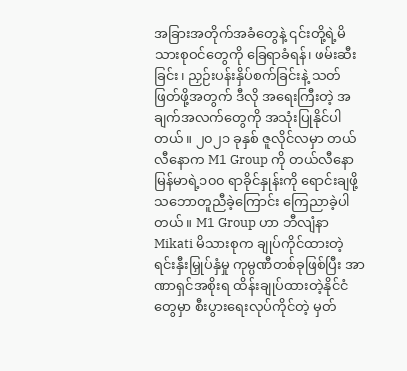အခြားအတိုက်အခံတွေနဲ့ ၎င်းတို့ရဲ့မိသားစုဝင်တွေကို ခြေရာခံရန်၊ ဖမ်းဆီးခြင်း၊ ညှဉ်းပန်းနှိပ်စက်ခြင်းနဲ့ သတ်ဖြတ်ဖို့အတွက် ဒီလို အရေးကြီးတဲ့ အချက်အလက်တွေကို အသုံးပြုနိုင်ပါတယ်။ ၂၀၂၁ ခုနှစ် ဇူလိုင်လမှာ တယ်လီနောက M1 Group ကို တယ်လီနောမြန်မာရဲ့၁၀၀ ရာခိုင်နှုန်းကို ရောင်းချဖို့သဘောတူညီခဲ့ကြောင်း ကြေညာခဲ့ပါတယ်။ M1 Group ဟာ ဘီလျံနာ Mikati မိသားစုက ချုပ်ကိုင်ထားတဲ့ ရင်းနှီးမြှုပ်နှံမှု ကုမ္ပဏီတစ်ခုဖြစ်ပြီး အာဏာရှင်အစိုးရ ထိန်းချုပ်ထားတဲ့နိုင်ငံတွေမှာ စီးပွားရေးလုပ်ကိုင်တဲ့ မှတ်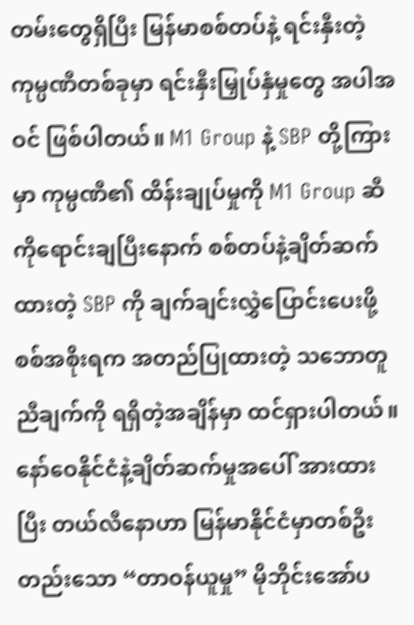တမ်းတွေရှိပြီး မြန်မာစစ်တပ်နဲ့ ရင်းနှီးတဲ့ ကုမ္ပဏီတစ်ခုမှာ ရင်းနှီးမြှုပ်နှံမှုတွေ အပါအဝင် ဖြစ်ပါတယ်။ M1 Group နဲ့ SBP တို့ကြားမှာ ကုမ္ပဏီ၏ ထိန်းချုပ်မှုကို M1 Group ဆီကိုရောင်းချပြီးနောက် စစ်တပ်နဲ့ချိတ်ဆက်ထားတဲ့ SBP ကို ချက်ချင်းလွှဲပြောင်းပေးဖို့စစ်အစိုးရက အတည်ပြုထားတဲ့ သဘောတူညီချက်ကို ရရှိတဲ့အချိန်မှာ ထင်ရှားပါတယ်။ နော်ဝေနိုင်ငံနဲ့ချိတ်ဆက်မှုအပေါ် အားထားပြီး တယ်လီနောဟာ မြန်မာနိုင်ငံမှာတစ်ဦးတည်းသော “တာဝန်ယူမှု” မိုဘိုင်းအော်ပ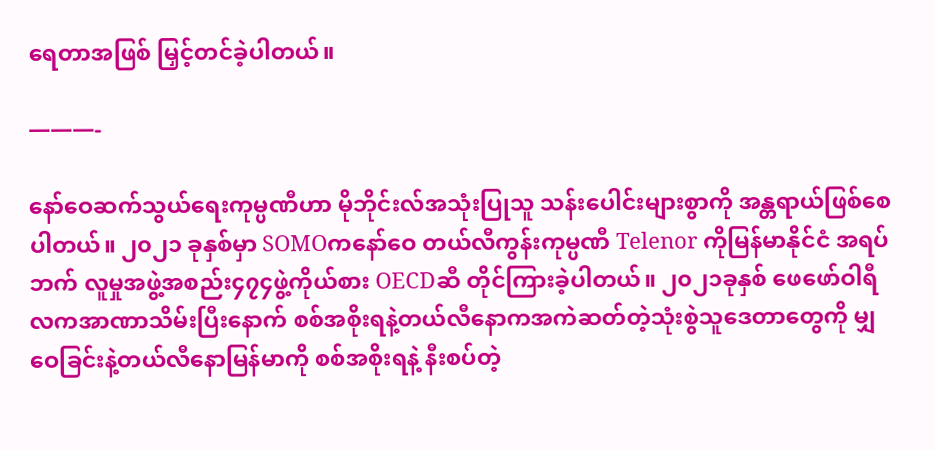ရေတာအဖြစ် မြှင့်တင်ခဲ့ပါတယ်။

———-

နော်ဝေဆက်သွယ်ရေးကုမ္ပဏီဟာ မိုဘိုင်းလ်အသုံးပြုသူ သန်းပေါင်းများစွာကို အန္တရာယ်ဖြစ်စေပါတယ်။ ၂၀၂၁ ခုနှစ်မှာ SOMOကနော်ဝေ တယ်လီကွန်းကုမ္ပဏီ Telenor ကိုမြန်မာနိုင်ငံ အရပ်ဘက် လူမှုအဖွဲ့အစည်း၄၇၄ဖွဲ့ကိုယ်စား OECDဆီ တိုင်ကြားခဲ့ပါတယ်။ ၂၀၂၁ခုနှစ် ဖေဖော်ဝါရီလကအာဏာသိမ်းပြီးနောက် စစ်အစိုးရနဲ့တယ်လီနောကအကဲဆတ်တဲ့သုံးစွဲသူဒေတာတွေကို မျှဝေခြင်းနဲ့တယ်လီနောမြန်မာကို စစ်အစိုးရနဲ့ နီးစပ်တဲ့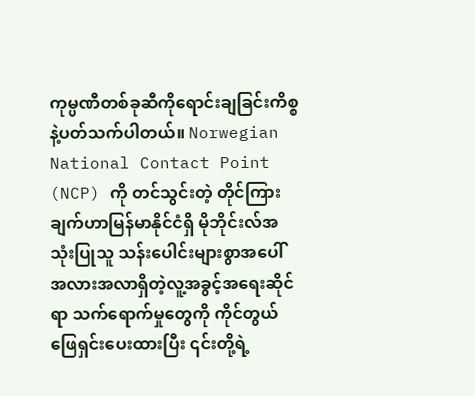ကုမ္ပဏီတစ်ခုဆီကိုရောင်းချခြင်းကိစ္စနဲ့ပတ်သက်ပါတယ်။ Norwegian National Contact Point (NCP) ကို တင်သွင်းတဲ့ တိုင်ကြားချက်ဟာမြန်မာနိုင်ငံရှိ မိုဘိုင်းလ်အသုံးပြုသူ သန်းပေါင်းများစွာအပေါ် အလားအလာရှိတဲ့လူ့အခွင့်အရေးဆိုင်ရာ သက်ရောက်မှုတွေကို ကိုင်တွယ်ဖြေရှင်းပေးထားပြီး ၎င်းတို့ရဲ့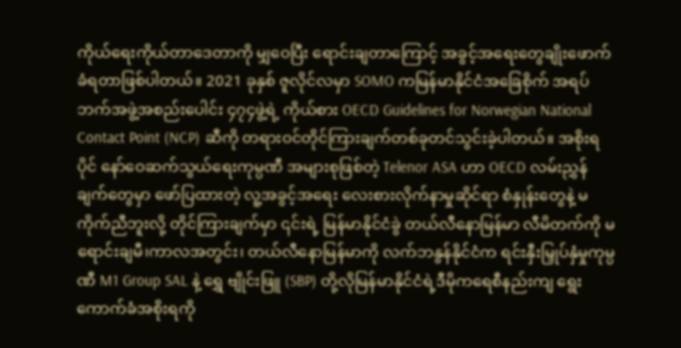ကိုယ်ရေးကိုယ်တာဒေတာကို မျှဝေပြီး ရောင်းချတာကြောင့် အခွင့်အရေးတွေချိုးဖောက်ခံရတာဖြစ်ပါတယ်။ 2021 ခုနှစ် ဇူလိုင်လမှာ SOMO ကမြန်မာနိုင်ငံအခြေစိုက် အရပ်ဘက်အဖွဲ့အစည်းပေါင်း ၄၇၄ဖွဲ့ရဲ့ ကိုယ်စား OECD Guidelines for Norwegian National Contact Point (NCP) ဆီကို တရားဝင်တိုင်ကြားချက်တစ်ခုတင်သွင်းခဲ့ပါတယ်။ အစိုးရပိုင် နော်ဝေဆက်သွယ်ရေးကုမ္ပဏီ အများစုဖြစ်တဲ့ Telenor ASA ဟာ OECD လမ်းညွှန်ချက်တွေမှာ ဖော်ပြထားတဲ့ လူ့အခွင့်အရေး လေးစားလိုက်နာမှုဆိုင်ရာ စံနှုန်းတွေနဲ့ မကိုက်ညီဘူးလို့ တိုင်ကြားချက်မှာ ၎င်းရဲ့ မြန်မာနိုင်ငံခွဲ တယ်လီနောမြန်မာ လီမိတက်ကို မရောင်းချမီ၊ကာလအတွင်း၊ တယ်လီနောမြန်မာကို လက်ဘနွန်နိုင်ငံက ရင်းနှီးမြှုပ်နှံမှုကုမ္ပဏီ M1 Group SAL နဲ့ ရွှေ ဗျိုင်းဖြူ (SBP) တို့လိုမြန်မာနိုင်ငံရဲ့ဒီမိုကရေစီနည်းကျ ရွေးကောက်ခံအစိုးရကို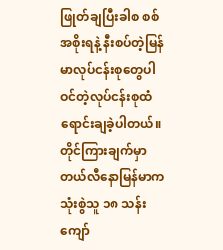ဖြုတ်ချပြီးခါစ စစ်အစိုးရနဲ့ နီးစပ်တဲ့မြန်မာလုပ်ငန်းစုတွေပါဝင်တဲ့လုပ်ငန်းစုထံ ရောင်းချခဲ့ပါတယ်။ တိုင်ကြားချက်မှာ တယ်လီနောမြန်မာက သုံးစွဲသူ ၁၈ သန်းကျော်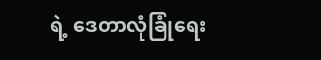ရဲ့ ဒေတာလုံခြုံရေး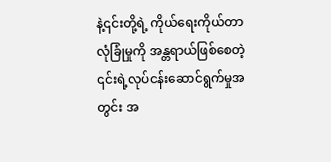နဲ့၎င်းတို့ရဲ့ ကိုယ်ရေးကိုယ်တာလုံခြုံမှုကို အန္တရာယ်ဖြစ်စေတဲ့ ၎င်းရဲ့လုပ်ငန်းဆောင်ရွက်မှုအတွင်း အ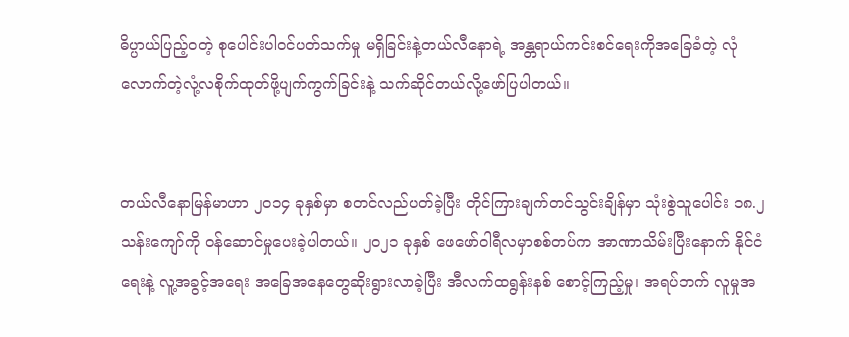ဓိပ္ပာယ်ပြည့်ဝတဲ့ စုပေါင်းပါဝင်ပတ်သက်မှု မရှိခြင်းနဲ့တယ်လီနောရဲ့ အန္တရာယ်ကင်းစင်ရေးကိုအခြေခံတဲ့ လုံလောက်တဲ့လုံ့လစိုက်ထုတ်ဖို့ပျက်ကွက်ခြင်းနဲ့ သက်ဆိုင်တယ်လို့ဖော်ပြပါတယ်။


တယ်လီနောမြန်မာဟာ ၂၀၁၄ ခုနှစ်မှာ စတင်လည်ပတ်ခဲ့ပြီး တိုင်ကြားချက်တင်သွင်းချိန်မှာ သုံးစွဲသူပေါင်း ၁၈.၂ သန်းကျော်ကို ဝန်ဆောင်မှုပေးခဲ့ပါတယ်။ ၂၀၂၁ ခုနှစ် ဖေဖော်ဝါရီလမှာစစ်တပ်က အာဏာသိမ်းပြီးနောက် နိုင်ငံရေးနဲ့ လူ့အခွင့်အရေး အခြေအနေတွေဆိုးရွားလာခဲ့ပြီး အီလက်ထရွန်းနစ် စောင့်ကြည့်မှု၊ အရပ်ဘက် လူမှုအ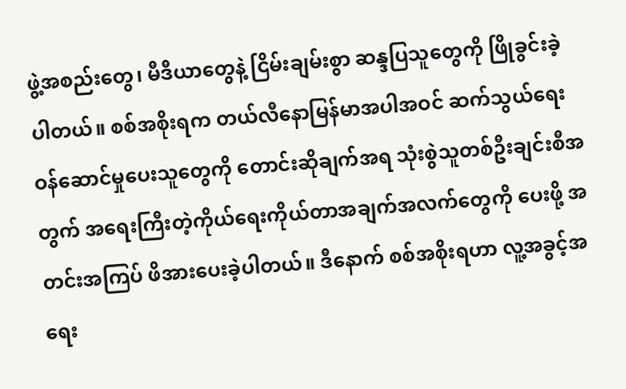ဖွဲ့အစည်းတွေ၊ မီဒီယာတွေနဲ့ ငြိမ်းချမ်းစွာ ဆန္ဒပြသူတွေကို ဖြိုခွင်းခဲ့ပါတယ်။ စစ်အစိုးရက တယ်လီနောမြန်မာအပါအဝင် ဆက်သွယ်ရေးဝန်ဆောင်မှုပေးသူတွေကို တောင်းဆိုချက်အရ သုံးစွဲသူတစ်ဦးချင်းစီအတွက် အရေးကြီးတဲ့ကိုယ်ရေးကိုယ်တာအချက်အလက်တွေကို ပေးဖို့ အတင်းအကြပ် ဖိအားပေးခဲ့ပါတယ်။ ဒီနောက် စစ်အစိုးရဟာ လူ့အခွင့်အရေး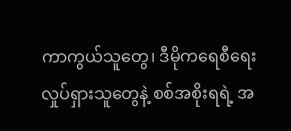ကာကွယ်သူတွေ၊ ဒီမိုကရေစီရေး လှုပ်ရှားသူတွေနဲ့ စစ်အစိုးရရဲ့ အ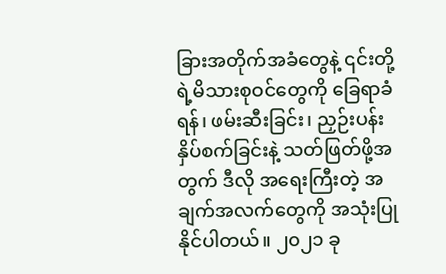ခြားအတိုက်အခံတွေနဲ့ ၎င်းတို့ရဲ့မိသားစုဝင်တွေကို ခြေရာခံရန်၊ ဖမ်းဆီးခြင်း၊ ညှဉ်းပန်းနှိပ်စက်ခြင်းနဲ့ သတ်ဖြတ်ဖို့အတွက် ဒီလို အရေးကြီးတဲ့ အချက်အလက်တွေကို အသုံးပြုနိုင်ပါတယ်။ ၂၀၂၁ ခု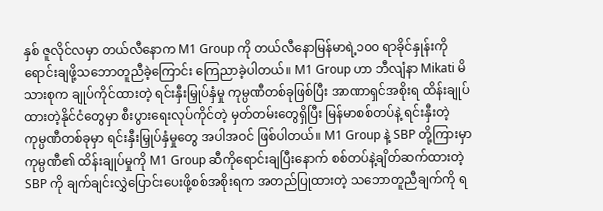နှစ် ဇူလိုင်လမှာ တယ်လီနောက M1 Group ကို တယ်လီနောမြန်မာရဲ့၁၀၀ ရာခိုင်နှုန်းကို ရောင်းချဖို့သဘောတူညီခဲ့ကြောင်း ကြေညာခဲ့ပါတယ်။ M1 Group ဟာ ဘီလျံနာ Mikati မိသားစုက ချုပ်ကိုင်ထားတဲ့ ရင်းနှီးမြှုပ်နှံမှု ကုမ္ပဏီတစ်ခုဖြစ်ပြီး အာဏာရှင်အစိုးရ ထိန်းချုပ်ထားတဲ့နိုင်ငံတွေမှာ စီးပွားရေးလုပ်ကိုင်တဲ့ မှတ်တမ်းတွေရှိပြီး မြန်မာစစ်တပ်နဲ့ ရင်းနှီးတဲ့ ကုမ္ပဏီတစ်ခုမှာ ရင်းနှီးမြှုပ်နှံမှုတွေ အပါအဝင် ဖြစ်ပါတယ်။ M1 Group နဲ့ SBP တို့ကြားမှာ ကုမ္ပဏီ၏ ထိန်းချုပ်မှုကို M1 Group ဆီကိုရောင်းချပြီးနောက် စစ်တပ်နဲ့ချိတ်ဆက်ထားတဲ့ SBP ကို ချက်ချင်းလွှဲပြောင်းပေးဖို့စစ်အစိုးရက အတည်ပြုထားတဲ့ သဘောတူညီချက်ကို ရ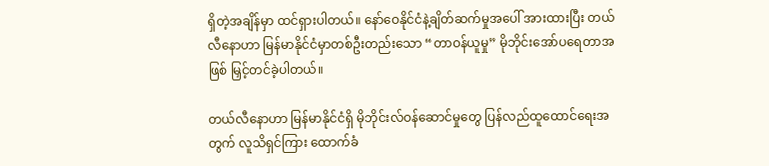ရှိတဲ့အချိန်မှာ ထင်ရှားပါတယ်။ နော်ဝေနိုင်ငံနဲ့ချိတ်ဆက်မှုအပေါ် အားထားပြီး တယ်လီနောဟာ မြန်မာနိုင်ငံမှာတစ်ဦးတည်းသော “တာဝန်ယူမှု” မိုဘိုင်းအော်ပရေတာအဖြစ် မြှင့်တင်ခဲ့ပါတယ်။

တယ်လီနောဟာ မြန်မာနိုင်ငံရှိ မိုဘိုင်းလ်ဝန်ဆောင်မှုတွေ ပြန်လည်ထူထောင်ရေးအတွက် လူသိရှင်ကြား ထောက်ခံ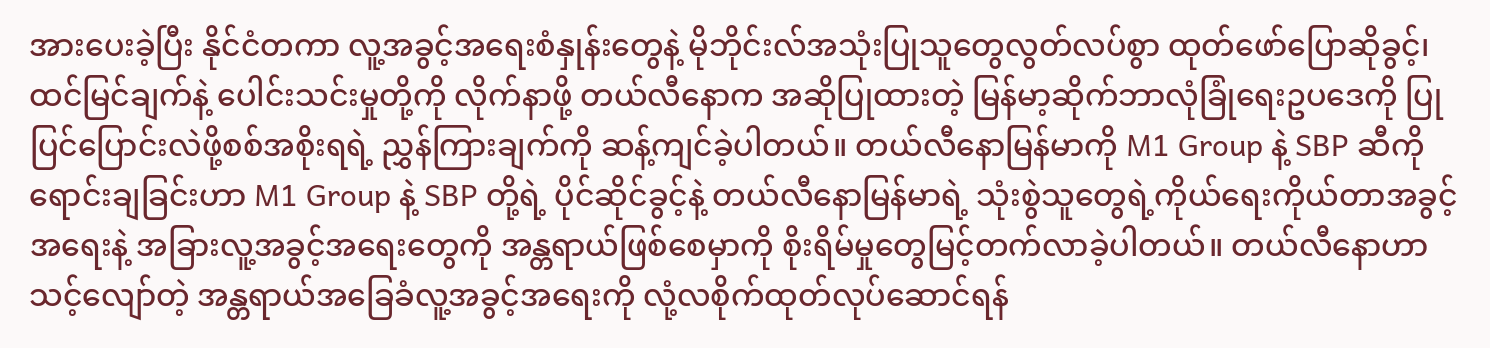အားပေးခဲ့ပြီး နိုင်ငံတကာ လူ့အခွင့်အရေးစံနှုန်းတွေနဲ့ မိုဘိုင်းလ်အသုံးပြုသူတွေလွတ်လပ်စွာ ထုတ်ဖော်ပြောဆိုခွင့်၊ ထင်မြင်ချက်နဲ့ ပေါင်းသင်းမှုတို့ကို လိုက်နာဖို့ တယ်လီနောက အဆိုပြုထားတဲ့ မြန်မာ့ဆိုက်ဘာလုံခြုံရေးဥပဒေကို ပြုပြင်ပြောင်းလဲဖို့စစ်အစိုးရရဲ့ ညွှန်ကြားချက်ကို ဆန့်ကျင်ခဲ့ပါတယ်။ တယ်လီနောမြန်မာကို M1 Group နဲ့ SBP ဆီကိုရောင်းချခြင်းဟာ M1 Group နဲ့ SBP တို့ရဲ့ ပိုင်ဆိုင်ခွင့်နဲ့ တယ်လီနောမြန်မာရဲ့ သုံးစွဲသူတွေရဲ့ကိုယ်ရေးကိုယ်တာအခွင့်အရေးနဲ့ အခြားလူ့အခွင့်အရေးတွေကို အန္တရာယ်ဖြစ်စေမှာကို စိုးရိမ်မှုတွေမြင့်တက်လာခဲ့ပါတယ်။ တယ်လီနောဟာ သင့်လျော်တဲ့ အန္တရာယ်အခြေခံလူ့အခွင့်အရေးကို လုံ့လစိုက်ထုတ်လုပ်ဆောင်ရန်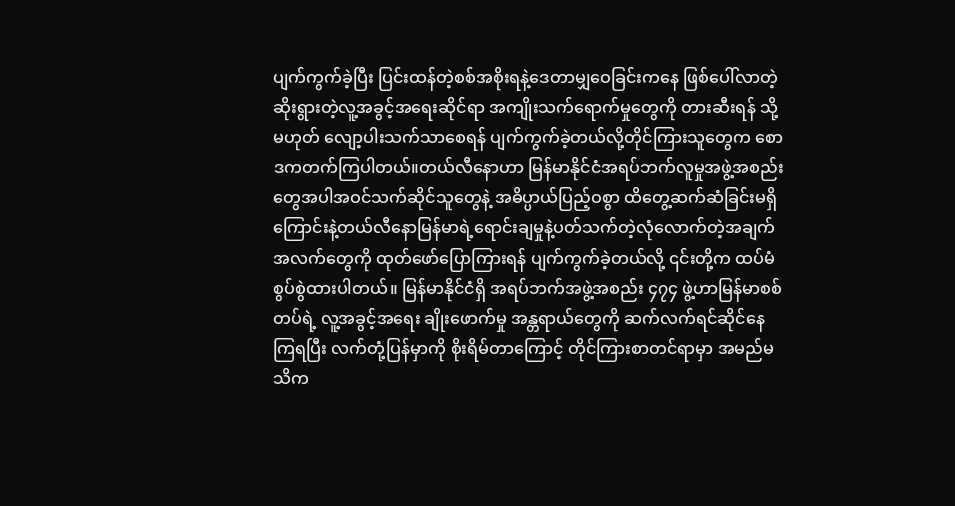ပျက်ကွက်ခဲ့ပြီး ပြင်းထန်တဲ့စစ်အစိုးရနဲ့ဒေတာမျှဝေခြင်းကနေ ဖြစ်ပေါ်လာတဲ့ ဆိုးရွားတဲ့လူ့အခွင့်အရေးဆိုင်ရာ အကျိုးသက်ရောက်မှုတွေကို တားဆီးရန် သို့မဟုတ် လျော့ပါးသက်သာစေရန် ပျက်ကွက်ခဲ့တယ်လို့တိုင်ကြားသူတွေက စောဒကတက်ကြပါတယ်။တယ်လီနောဟာ မြန်မာနိုင်ငံအရပ်ဘက်လူမှုအဖွဲ့အစည်းတွေအပါအဝင်သက်ဆိုင်သူတွေနဲ့ အဓိပ္ပာယ်ပြည့်ဝစွာ ထိတွေ့ဆက်ဆံခြင်းမရှိကြောင်းနဲ့တယ်လီနောမြန်မာရဲ့ရောင်းချမှုနဲ့ပတ်သက်တဲ့လုံလောက်တဲ့အချက်အလက်တွေကို ထုတ်ဖော်ပြောကြားရန် ပျက်ကွက်ခဲ့တယ်လို့ ၎င်းတို့က ထပ်မံစွပ်စွဲထားပါတယ်။ မြန်မာနိုင်ငံရှိ အရပ်ဘက်အဖွဲ့အစည်း ၄၇၄ ဖွဲ့ဟာမြန်မာစစ်တပ်ရဲ့ လူ့အခွင့်အရေး ချိုးဖောက်မှု အန္တရာယ်တွေကို ဆက်လက်ရင်ဆိုင်နေကြရပြီး လက်တုံ့ပြန်မှာကို စိုးရိမ်တာကြောင့် တိုင်ကြားစာတင်ရာမှာ အမည်မသိက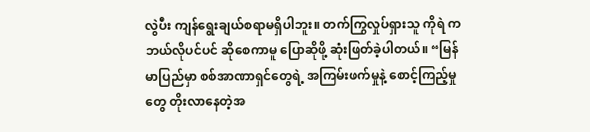လွဲပီး ကျန်ရွေးချယ်စရာမရှိပါဘူး။ တက်ကြွလှုပ်ရှားသူ ကိုရဲ က ဘယ်လိုပင်ပင် ဆိုစေကာမူ ပြောဆိုဖို့ ဆုံးဖြတ်ခဲ့ပါတယ်။ “မြန်မာပြည်မှာ စစ်အာဏာရှင်တွေရဲ့ အကြမ်းဖက်မှုနဲ့ စောင့်ကြည့်မှုတွေ တိုးလာနေတဲ့အ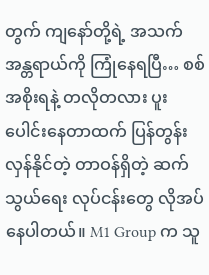တွက် ကျနော်တို့ရဲ့ အသက်အန္တရာယ်ကို ကြုံနေရပြီ… စစ်အစိုးရနဲ့ တလိုတလား ပူးပေါင်းနေတာထက် ပြန်တွန်းလှန်နိုင်တဲ့ တာဝန်ရှိတဲ့ ဆက်သွယ်ရေး လုပ်ငန်းတွေ လိုအပ်နေပါတယ်။ M1 Group က သူ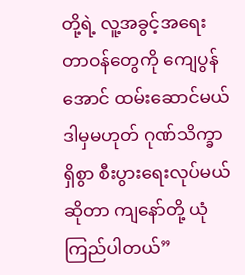တို့ရဲ့ လူ့အခွင့်အရေးတာဝန်တွေကို ကျေပွန်အောင် ထမ်းဆောင်မယ် ဒါမှမဟုတ် ဂုဏ်သိက္ခာရှိစွာ စီးပွားရေးလုပ်မယ်ဆိုတာ ကျနော်တို့ ယုံကြည်ပါတယ်”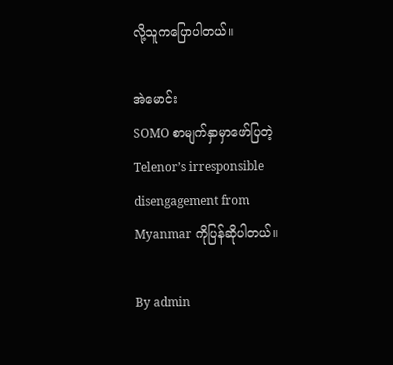လို့သူကပြောပါတယ်။

အဲမောင်း
SOMO စာမျက်နှာမှာဖော်ပြတဲ့Telenor’s irresponsible disengagement from Myanmar ကိုပြန်ဆိုပါတယ်။

By admin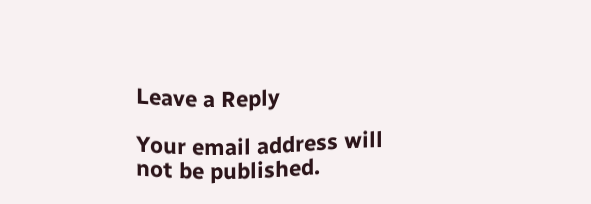Leave a Reply

Your email address will not be published.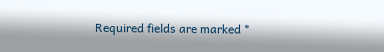Required fields are marked *